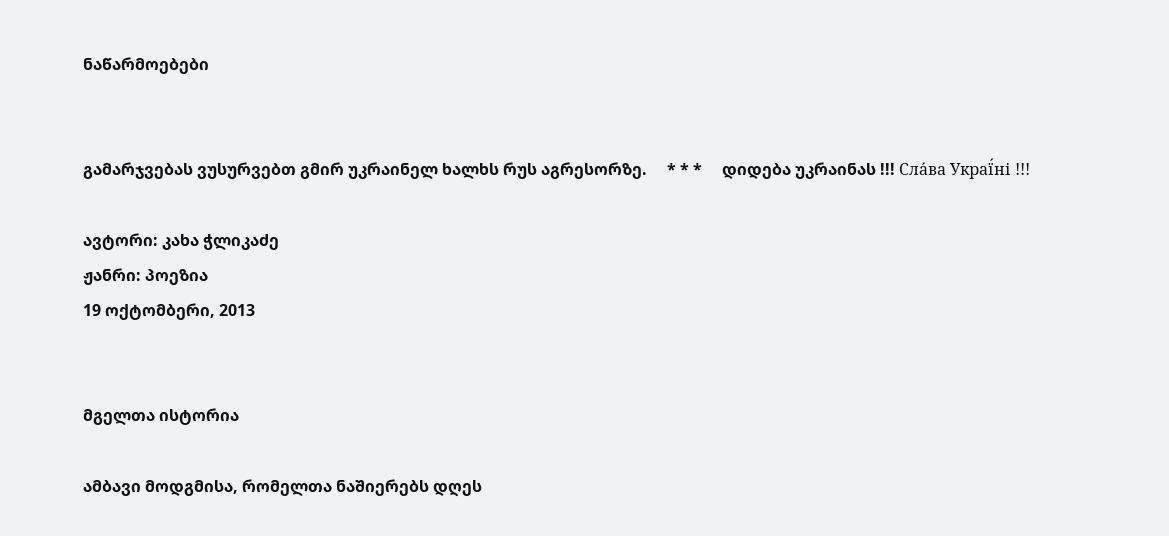ნაწარმოებები


გამარჯვებას ვუსურვებთ გმირ უკრაინელ ხალხს რუს აგრესორზე.     * * *     დიდება უკრაინას !!! Сла́ва Украї́ні !!!

ავტორი: კახა ჭლიკაძე
ჟანრი: პოეზია
19 ოქტომბერი, 2013


მგელთა ისტორია

ამბავი მოდგმისა, რომელთა ნაშიერებს დღეს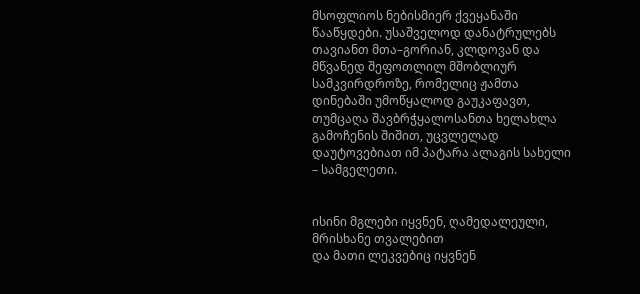მსოფლიოს ნებისმიერ ქვეყანაში წააწყდები. უსაშველოდ დანატრულებს თავიანთ მთა–გორიან, კლდოვან და მწვანედ შეფოთლილ მშობლიურ სამკვირდროზე, რომელიც ჟამთა დინებაში უმოწყალოდ გაუკაფავთ, თუმცაღა შავბრჭყალოსანთა ხელახლა გამოჩენის შიშით, უცვლელად დაუტოვებიათ იმ პატარა ალაგის სახელი – სამგელეთი.


ისინი მგლები იყვნენ, ღამედალეული, მრისხანე თვალებით
და მათი ლეკვებიც იყვნენ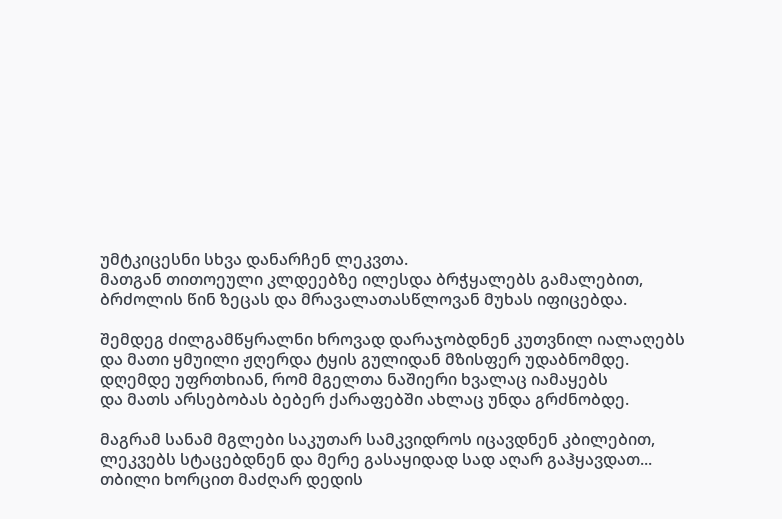უმტკიცესნი სხვა დანარჩენ ლეკვთა.
მათგან თითოეული კლდეებზე ილესდა ბრჭყალებს გამალებით,
ბრძოლის წინ ზეცას და მრავალათასწლოვან მუხას იფიცებდა.

შემდეგ ძილგამწყრალნი ხროვად დარაჯობდნენ კუთვნილ იალაღებს
და მათი ყმუილი ჟღერდა ტყის გულიდან მზისფერ უდაბნომდე.
დღემდე უფრთხიან, რომ მგელთა ნაშიერი ხვალაც იამაყებს
და მათს არსებობას ბებერ ქარაფებში ახლაც უნდა გრძნობდე.

მაგრამ სანამ მგლები საკუთარ სამკვიდროს იცავდნენ კბილებით,
ლეკვებს სტაცებდნენ და მერე გასაყიდად სად აღარ გაჰყავდათ...
თბილი ხორცით მაძღარ დედის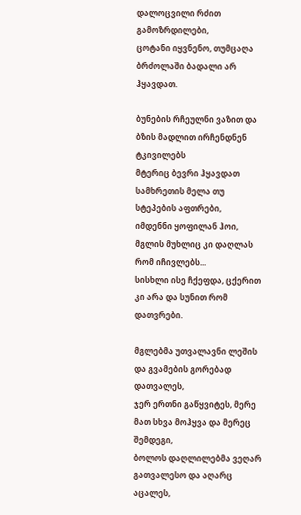დალოცვილი რძით გამოზრდილები,
ცოტანი იყვნენო, თუმცაღა ბრძოლაში ბადალი არ ჰყავდათ.

ბუნების რჩეულნი ვაზით და  ბზის მადლით ირჩენდნენ ტკივილებს
მტერიც ბევრი ჰყავდათ სამხრეთის მელა თუ სტეპების აფთრები,
იმდენნი ყოფილან ჰოი, მგლის მუხლიც კი დაღლას რომ იჩივლებს...
სისხლი ისე ჩქეფდა, ცქერით კი არა და სუნით რომ დათვრები.

მგლებმა უთვალავნი ლეშის და გვამების გორებად დათვალეს,
ჯერ ერთნი გაწყვიტეს, მერე მათ სხვა მოჰყვა და მერეც შემდეგი,
ბოლოს დაღლილებმა ვეღარ გათვალესო და აღარც აცალეს,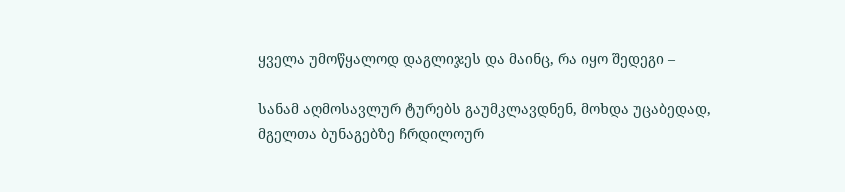ყველა უმოწყალოდ დაგლიჯეს და მაინც, რა იყო შედეგი –

სანამ აღმოსავლურ ტურებს გაუმკლავდნენ, მოხდა უცაბედად,
მგელთა ბუნაგებზე ჩრდილოურ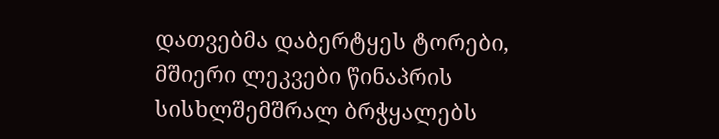დათვებმა დაბერტყეს ტორები,
მშიერი ლეკვები წინაპრის სისხლშემშრალ ბრჭყალებს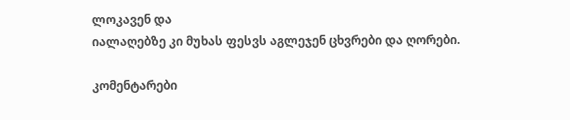ლოკავენ და
იალაღებზე კი მუხას ფესვს აგლეჯენ ცხვრები და ღორები.

კომენტარები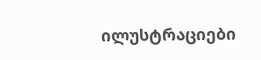ილუსტრაციები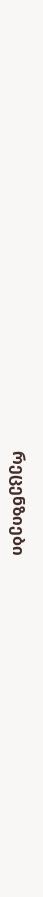რეცენზიები